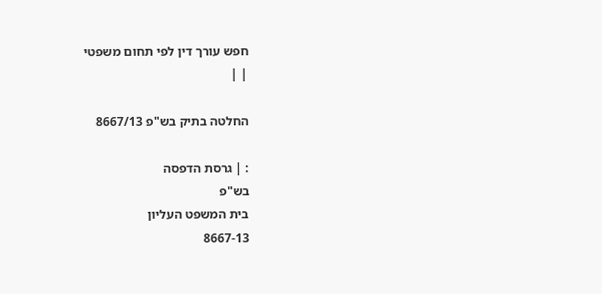חפש עורך דין לפי תחום משפטי
| |

החלטה בתיק בש"פ 8667/13

: | גרסת הדפסה
בש"פ
בית המשפט העליון
8667-13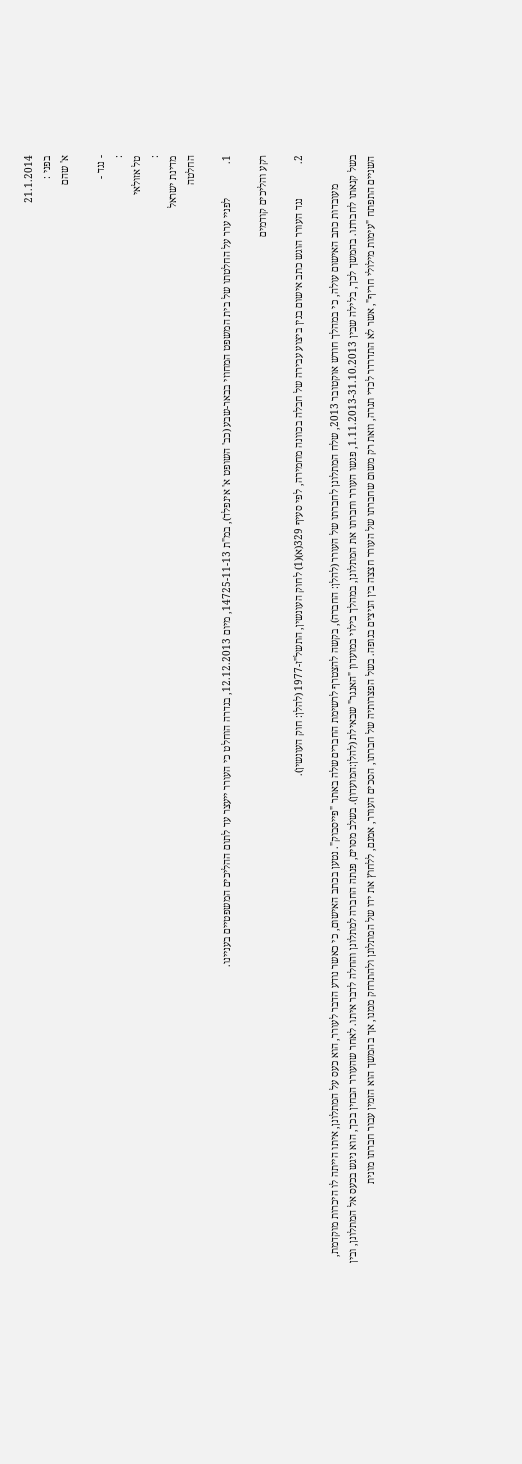21.1.2014
בפני :
א' שהם

- נגד -
:
טל אזולאי
:
מדינת ישראל
החלטה

1.             לפניי ערר על החלטתו של בית המשפט המחוזי בבאר-שבע (כב' השופט א' אינפלד), במ"ת 14725-11-13, מיום 12.12.2013, בגדרה הוחלט כי העורר ייעצר עד לתום ההליכים המשפטיים בעניינו.

רקע והליכים קודמים

2.             נגד העורר הוגש כתב אישום בגין ביצוע עבירה של חבלה בכוונה מחמירה, לפי סעיף 329(א)(1) לחוק העונשין, התשל"ז-1977 (להלן: חוק העונשין).

           מעובדות כתב האישום עולה, כי במהלך חודש אוקטובר 2013, שלח המתלונן לחברתו של העורר (להלן: החברה), בקשה להצטרף לרשימת החברים שלה באתר "פייסבוק". נטען בכתב האישום, כי כאשר נודע הדבר לעורר, הוא כעס על המתלונן, איתו הייתה לו היכרות מוקדמת, בשל קנאתו לחברתו. בהמשך לכך, בלילה שבין 1.11.2013-31.10.2013, פגשו העורר וחברתו את המתלונן, במהלך בילוי במועדון "האנגר" שבאילת (להלן:המועדון). בשלב מסוים, פנתה החברה למתלונן והחלה לדבר איתו. לאחר שהעורר הבחין בכך, הוא ניגש בכעס אל המתלונן, ובין השניים התפתח "עימות מילולי חריף", אשר לא התדרדר לכדי תגרה, וזאת רק משום שחברתו של העורר חצצה בין הניצים בגופה. בשל הפצרותיה של חברתו, הסכים העורר, אמנם, ללחוץ את ידו של המתלונן ולהתרחק ממנו, אך בהמשך הוא הזמין עבור חברתו מונית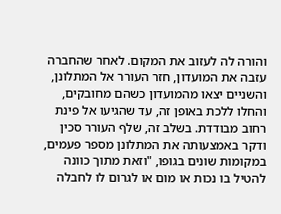והורה לה לעזוב את המקום. לאחר שהחברה עזבה את המועדון, חזר העורר אל המתלונן, והשניים יצאו מהמועדון כשהם מחובקים, והחלו ללכת באופן זה, עד שהגיעו אל פינת רחוב מבודדת. בשלב זה, שלף העורר סכין ודקר באמצעותה את המתלונן מספר פעמים, במקומות שונים בגופו, "וזאת מתוך כוונה להטיל בו נכות או מום או לגרום לו לחבלה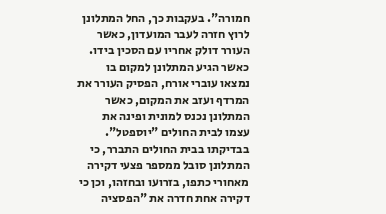חמורה". בעקבות כך, החל המתלונן לרוץ חזרה לעבר המועדון, כאשר העורר דולק אחריו עם הסכין בידו. כאשר הגיע המתלונן למקום בו נמצאו עוברי אורח, הפסיק העורר את המרדף ועזב את המקום, כאשר המתלונן נכנס למונית ופינה את עצמו לבית החולים "יוספטל". בבדיקתו בבית החולים התברר, כי המתלונן סובל ממספר פצעי דקירה מאחורי כתפו, בזרועו ובחזהו, וכן כי דקירה אחת חדרה את "הפסציה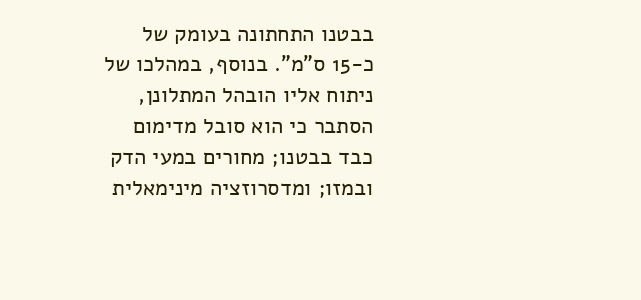בבטנו התחתונה בעומק של כ-15 ס"מ". בנוסף, במהלכו של ניתוח אליו הובהל המתלונן, הסתבר כי הוא סובל מדימום כבד בבטנו; מחורים במעי הדק ובמזו; ומדסרוזציה מינימאלית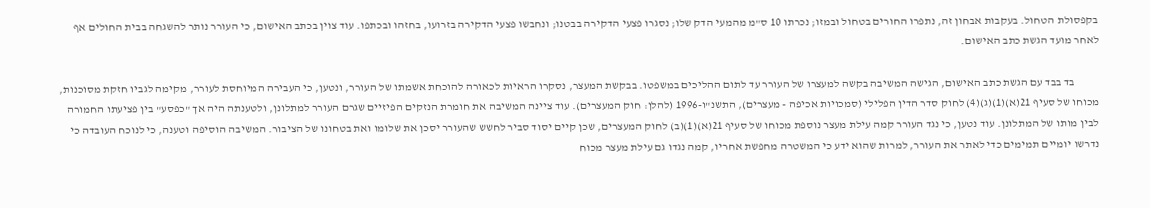בקפסולת הטחול. בעקבות אבחון זה, נתפרו החורים בטחול ובמזו; נכרתו 10 ס"מ מהמעי הדק שלו; נסגרו פצעי הדקירה בבטנו; ונחבשו פצעי הדקירה בזרועו, בחזהו ובכתפו. עוד צוין בכתב האישום, כי העורר נותר להשגחה בבית החולים אף לאחר מועד הגשת כתב האישום.

           בד בבד עם הגשת כתב האישום, הגישה המשיבה בקשה למעצרו של העורר עד לתום ההליכים במשפטו. בבקשת המעצר, נסקרו הראיות לכאורה להוכחת אשמתו של העורר, ונטען, כי העבירה המיוחסת לעורר, מקימה לגביו חזקת מסוכנות, מכוחו של סעיף 21(א)(1)(ג)(4) לחוק סדר הדין הפלילי (סמכויות אכיפה - מעצרים), התשנ"ו-1996 (להלן: חוק המעצרים). עוד ציינה המשיבה את חומרת הנזקים הפיזיים שגרם העורר למתלונן, ולטענתה היה אך "כפסע" בין פציעתו החמורה לבין מותו של המתלונן. עוד נטען, כי נגד העורר קמה עילת מעצר נוספת מכוחו של סעיף 21(א)(1)(ב) לחוק המעצרים, שכן קיים יסוד סביר לחשש שהעורר יסכן את שלומו ואת בטחונו של הציבור. המשיבה הוסיפה וטענה, כי לנוכח העובדה כי נדרשו יומיים תמימים כדי לאתר את העורר, למרות שהוא ידע כי המשטרה מחפשת אחריו, קמה נגדו גם עילת מעצר מכוח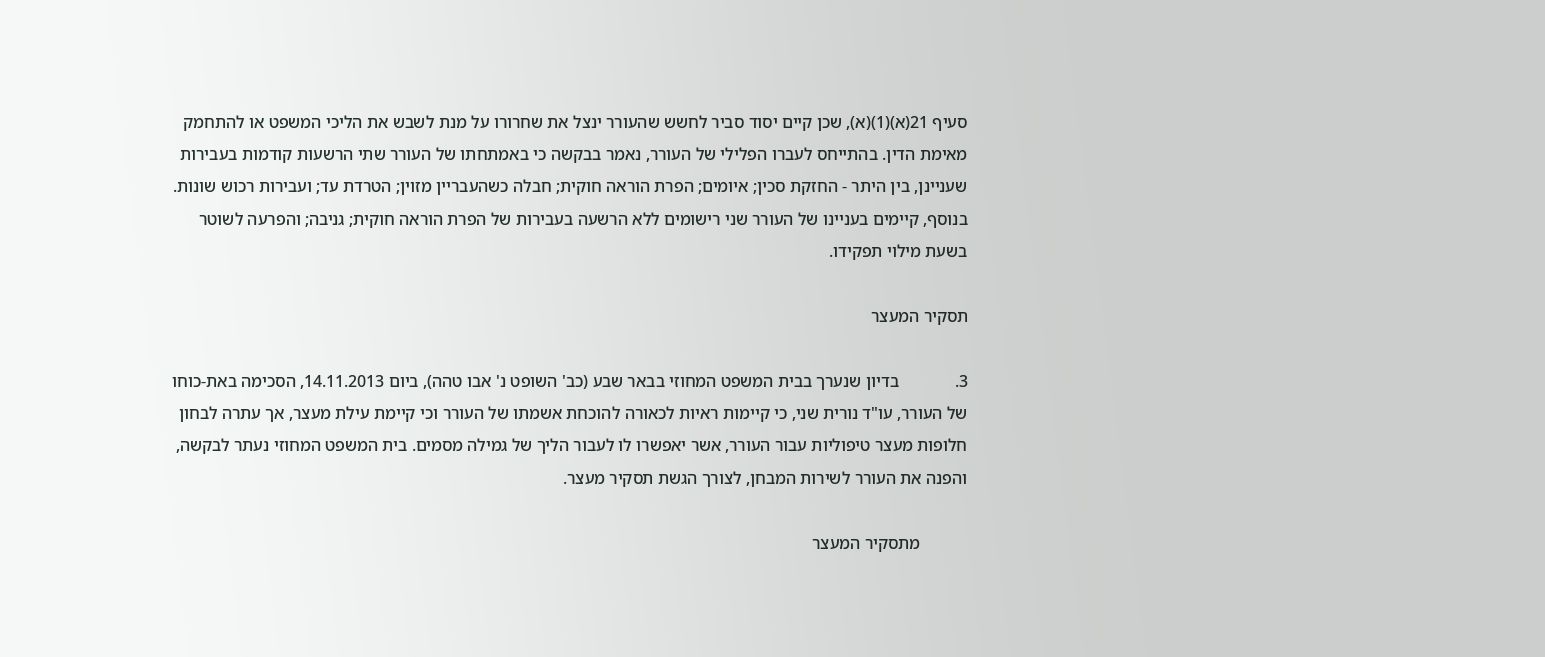סעיף 21(א)(1)(א), שכן קיים יסוד סביר לחשש שהעורר ינצל את שחרורו על מנת לשבש את הליכי המשפט או להתחמק מאימת הדין. בהתייחס לעברו הפלילי של העורר, נאמר בבקשה כי באמתחתו של העורר שתי הרשעות קודמות בעבירות שעניינן, בין היתר - החזקת סכין; איומים; הפרת הוראה חוקית; חבלה כשהעבריין מזוין; הטרדת עד; ועבירות רכוש שונות. בנוסף, קיימים בעניינו של העורר שני רישומים ללא הרשעה בעבירות של הפרת הוראה חוקית; גניבה; והפרעה לשוטר בשעת מילוי תפקידו.

תסקיר המעצר

3.             בדיון שנערך בבית המשפט המחוזי בבאר שבע (כב' השופט נ' אבו טהה), ביום 14.11.2013, הסכימה באת-כוחו של העורר, עו"ד נורית שני, כי קיימות ראיות לכאורה להוכחת אשמתו של העורר וכי קיימת עילת מעצר, אך עתרה לבחון חלופות מעצר טיפוליות עבור העורר, אשר יאפשרו לו לעבור הליך של גמילה מסמים. בית המשפט המחוזי נעתר לבקשה, והפנה את העורר לשירות המבחן, לצורך הגשת תסקיר מעצר.

           מתסקיר המעצר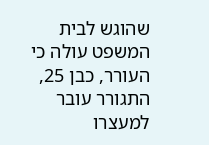שהוגש לבית המשפט עולה כי העורר, כבן 25, התגורר עובר למעצרו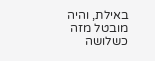באילת, והיה מובטל מזה כשלושה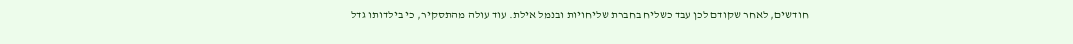חודשים, לאחר שקודם לכן עבד כשליח בחברת שליחויות ובנמל אילת. עוד עולה מהתסקיר, כי בילדותו גדל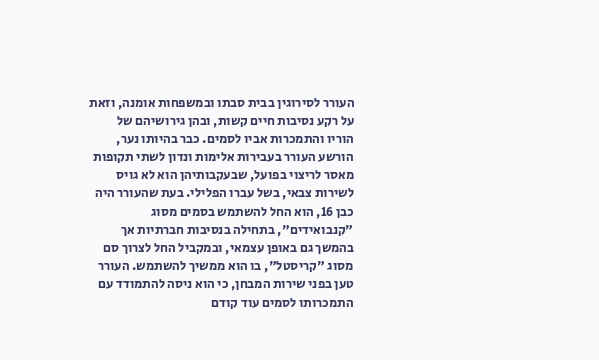העורר לסירוגין בבית סבתו ובמשפחות אומנה, וזאת על רקע נסיבות חיים קשות, ובהן גירושיהם של הוריו והתמכרות אביו לסמים. כבר בהיותו נער, הורשע העורר בעבירות אלימות ונדון לשתי תקופות מאסר לריצוי בפועל, שבעקבותיהן הוא לא גויס לשירות צבאי, בשל עברו הפלילי. בעת שהעורר היה כבן 16, הוא החל להשתמש בסמים מסוג "קנבואידים", בתחילה בנסיבות חברתיות אך בהמשך גם באופן עצמאי, ובמקביל החל לצרוך סם מסוג "קריסטל", בו הוא ממשיך להשתמש. העורר טען בפני שירות המבחן, כי הוא ניסה להתמודד עם התמכרותו לסמים עוד קודם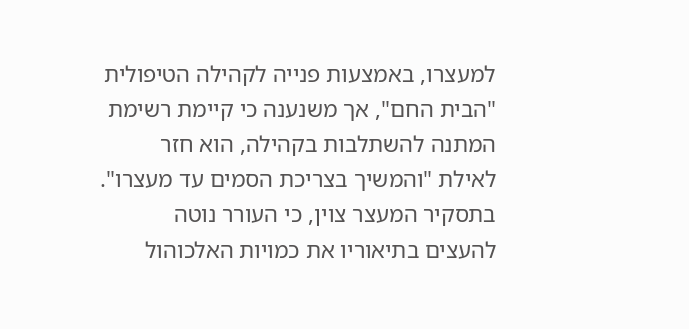למעצרו, באמצעות פנייה לקהילה הטיפולית "הבית החם", אך משנענה כי קיימת רשימת המתנה להשתלבות בקהילה, הוא חזר לאילת "והמשיך בצריכת הסמים עד מעצרו". בתסקיר המעצר צוין, כי העורר נוטה להעצים בתיאוריו את כמויות האלכוהול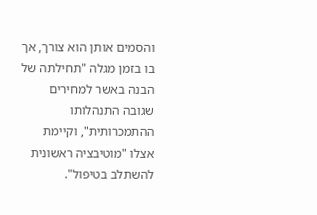והסמים אותן הוא צורך, אך בו בזמן מגלה "תחילתה של הבנה באשר למחירים שגובה התנהלותו ההתמכרותית", וקיימת אצלו "מוטיבציה ראשונית להשתלב בטיפול".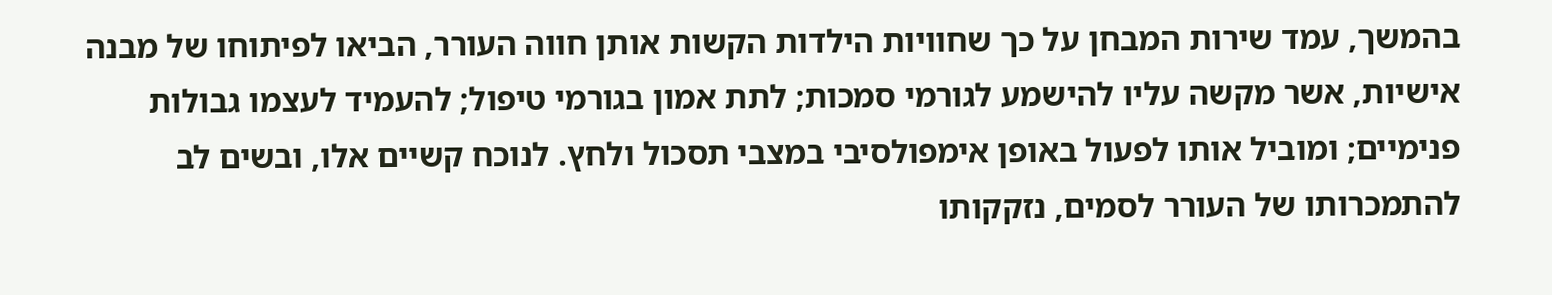בהמשך, עמד שירות המבחן על כך שחוויות הילדות הקשות אותן חווה העורר, הביאו לפיתוחו של מבנה אישיות, אשר מקשה עליו להישמע לגורמי סמכות; לתת אמון בגורמי טיפול; להעמיד לעצמו גבולות פנימיים; ומוביל אותו לפעול באופן אימפולסיבי במצבי תסכול ולחץ. לנוכח קשיים אלו, ובשים לב להתמכרותו של העורר לסמים, נזקקותו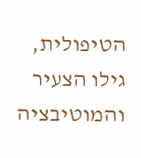הטיפולית, גילו הצעיר והמוטיבציה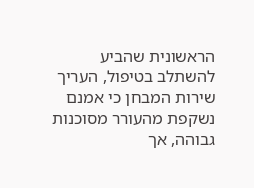הראשונית שהביע להשתלב בטיפול, העריך שירות המבחן כי אמנם נשקפת מהעורר מסוכנות גבוהה, אך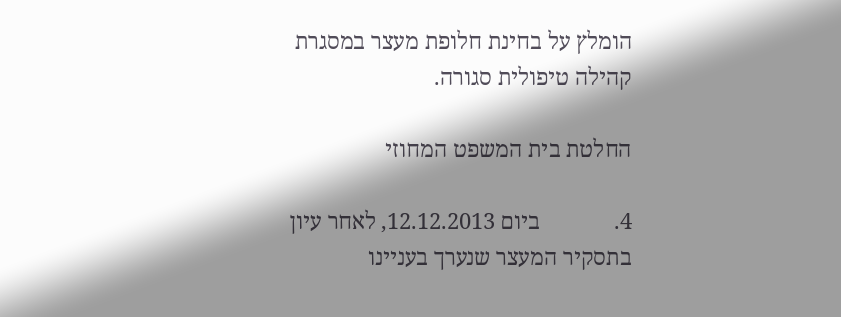הומלץ על בחינת חלופת מעצר במסגרת קהילה טיפולית סגורה.

החלטת בית המשפט המחוזי

4.             ביום 12.12.2013, לאחר עיון בתסקיר המעצר שנערך בעניינו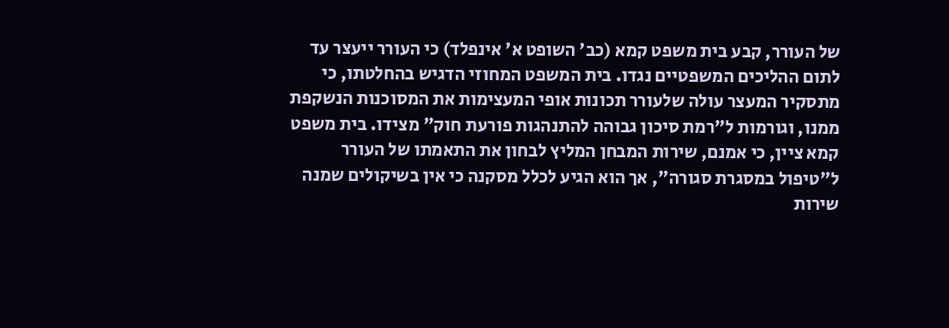של העורר, קבע בית משפט קמא (כב' השופט א' אינפלד) כי העורר ייעצר עד לתום ההליכים המשפטיים נגדו. בית המשפט המחוזי הדגיש בהחלטתו, כי מתסקיר המעצר עולה שלעורר תכונות אופי המעצימות את המסוכנות הנשקפת ממנו, וגורמות ל"רמת סיכון גבוהה להתנהגות פורעת חוק" מצידו. בית משפט קמא ציין, כי אמנם, שירות המבחן המליץ לבחון את התאמתו של העורר ל"טיפול במסגרת סגורה", אך הוא הגיע לכלל מסקנה כי אין בשיקולים שמנה שירות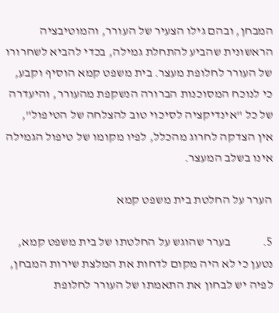המבחן, ובהם גילו הצעיר של העורר, והמוטיבציה הראשונית שהביע להתחלת גמילה, בכדי להביא לשחרורו של העורר לחלופת מעצר. בית משפט קמא הוסיף וקבע, כי לנוכח המסוכנות הברורה הנשקפת מהעורר, והיעדרה של כל "אינדיקציה לסיכוי טוב להצלחה של הטיפול", אין הצדקה לחרוג מהכלל, לפיו מקומו של טיפול הגמילה אינו בשלב המעצר.

הערר על החלטת בית משפט קמא

5.             בערר שהוגש על החלטתו של בית משפט קמא, נטען כי לא היה מקום לדחות את המלצת שירות המבחן, לפיה יש לבחון את התאמתו של העורר לחלופת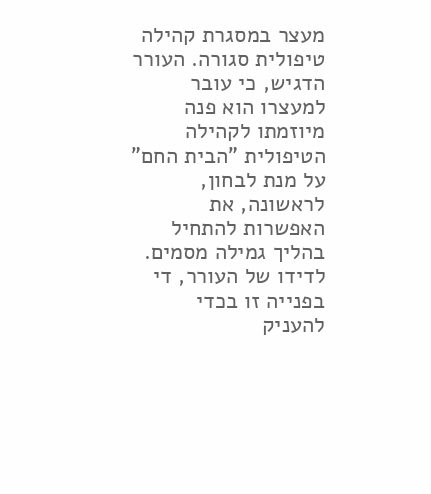מעצר במסגרת קהילה טיפולית סגורה. העורר הדגיש, כי עובר למעצרו הוא פנה מיוזמתו לקהילה הטיפולית "הבית החם" על מנת לבחון, לראשונה, את האפשרות להתחיל בהליך גמילה מסמים. לדידו של העורר, די בפנייה זו בכדי להעניק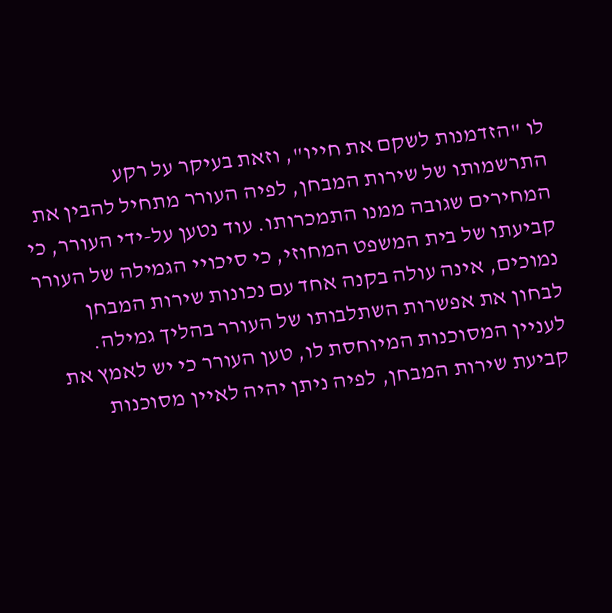לו "הזדמנות לשקם את חייו", וזאת בעיקר על רקע התרשמותו של שירות המבחן, לפיה העורר מתחיל להבין את המחירים שגובה ממנו התמכרותו. עוד נטען על-ידי העורר, כי קביעתו של בית המשפט המחוזי, כי סיכויי הגמילה של העורר נמוכים, אינה עולה בקנה אחד עם נכונות שירות המבחן לבחון את אפשרות השתלבותו של העורר בהליך גמילה. לעניין המסוכנות המיוחסת לו, טען העורר כי יש לאמץ את קביעת שירות המבחן, לפיה ניתן יהיה לאיין מסוכנות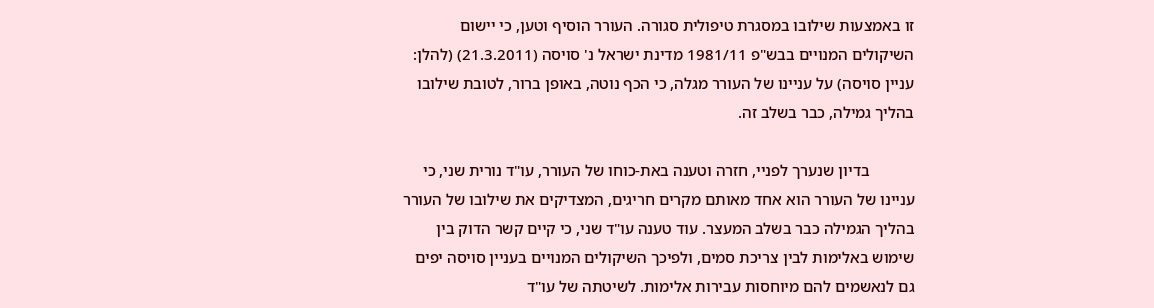זו באמצעות שילובו במסגרת טיפולית סגורה. העורר הוסיף וטען, כי יישום השיקולים המנויים בבש"פ 1981/11 מדינת ישראל נ' סויסה (21.3.2011) (להלן: עניין סויסה) על עניינו של העורר מגלה, כי הכף נוטה, באופן ברור, לטובת שילובו בהליך גמילה, כבר בשלב זה.

           בדיון שנערך לפניי, חזרה וטענה באת-כוחו של העורר, עו"ד נורית שני, כי עניינו של העורר הוא אחד מאותם מקרים חריגים, המצדיקים את שילובו של העורר בהליך הגמילה כבר בשלב המעצר. עוד טענה עו"ד שני, כי קיים קשר הדוק בין שימוש באלימות לבין צריכת סמים, ולפיכך השיקולים המנויים בעניין סויסה יפים גם לנאשמים להם מיוחסות עבירות אלימות. לשיטתה של עו"ד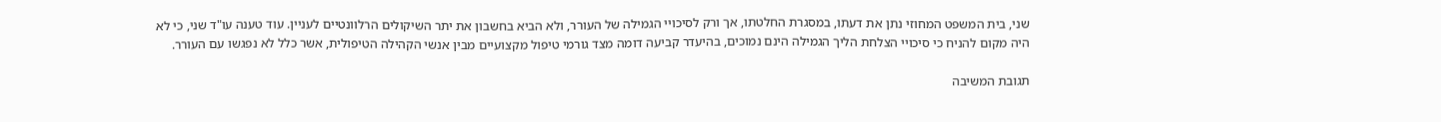שני, בית המשפט המחוזי נתן את דעתו, במסגרת החלטתו, אך ורק לסיכויי הגמילה של העורר, ולא הביא בחשבון את יתר השיקולים הרלוונטיים לעניין. עוד טענה עו"ד שני, כי לא היה מקום להניח כי סיכויי הצלחת הליך הגמילה הינם נמוכים, בהיעדר קביעה דומה מצד גורמי טיפול מקצועיים מבין אנשי הקהילה הטיפולית, אשר כלל לא נפגשו עם העורר.

תגובת המשיבה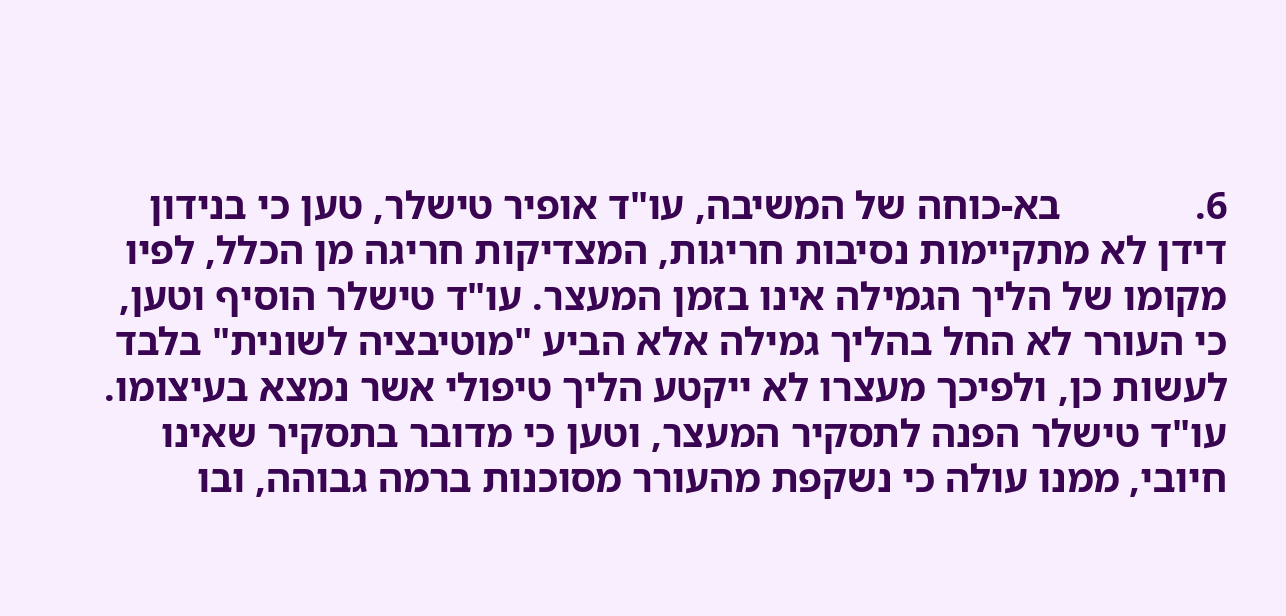6.             בא-כוחה של המשיבה, עו"ד אופיר טישלר, טען כי בנידון דידן לא מתקיימות נסיבות חריגות, המצדיקות חריגה מן הכלל, לפיו מקומו של הליך הגמילה אינו בזמן המעצר. עו"ד טישלר הוסיף וטען, כי העורר לא החל בהליך גמילה אלא הביע "מוטיבציה לשונית" בלבד לעשות כן, ולפיכך מעצרו לא ייקטע הליך טיפולי אשר נמצא בעיצומו. עו"ד טישלר הפנה לתסקיר המעצר, וטען כי מדובר בתסקיר שאינו חיובי, ממנו עולה כי נשקפת מהעורר מסוכנות ברמה גבוהה, ובו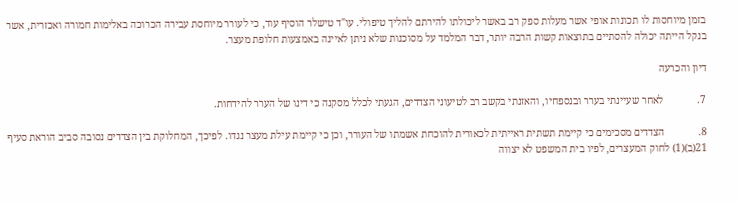בזמן מיוחסות לו תכונות אופי אשר מעלות ספק רב באשר ליכולתו להירתם להליך טיפולי. עו"ד טישלר הוסיף עוד, כי לעורר מיוחסת עבירה הכרוכה באלימות חמורה ואכזרית, אשר בנקל הייתה יכולה להסתיים בתוצאות קשות הרבה יותר, דבר המלמד על מסוכנות שלא ניתן לאיינה באמצעות חלופת מעצר.

דיון והכרעה

7.             לאחר שעיינתי בערר ובנספחיו, והאזנתי בקשב רב לטיעוני הצדדים, הגעתי לכלל מסקנה כי דינו של הערר להידחות.

8.             הצדדים מסכימים כי קיימת תשתית ראייתית לכאורית להוכחת אשמתו של העורר, וכן כי קיימת עילת מעצר נגדו. לפיכך, המחלוקת בין הצדדים נסובה סביב הוראת סעיף 21(ב)(1) לחוק המעצרים, לפיו בית המשפט לא יצווה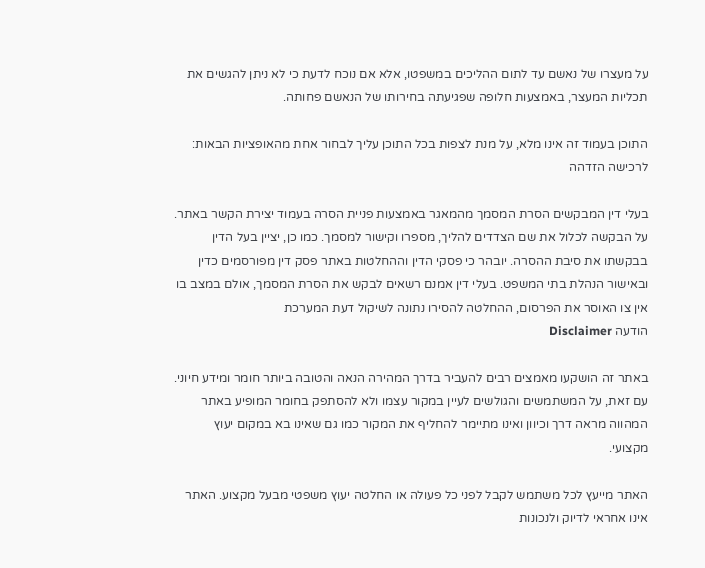על מעצרו של נאשם עד לתום ההליכים במשפטו, אלא אם נוכח לדעת כי לא ניתן להגשים את תכליות המעצר, באמצעות חלופה שפגיעתה בחירותו של הנאשם פחותה.

התוכן בעמוד זה אינו מלא, על מנת לצפות בכל התוכן עליך לבחור אחת מהאופציות הבאות:
לרכישה הזדהה

בעלי דין המבקשים הסרת המסמך מהמאגר באמצעות פניית הסרה בעמוד יצירת הקשר באתר. על הבקשה לכלול את שם הצדדים להליך, מספרו וקישור למסמך. כמו כן, יציין בעל הדין בבקשתו את סיבת ההסרה. יובהר כי פסקי הדין וההחלטות באתר פסק דין מפורסמים כדין ובאישור הנהלת בתי המשפט. בעלי דין אמנם רשאים לבקש את הסרת המסמך, אולם במצב בו אין צו האוסר את הפרסום, ההחלטה להסירו נתונה לשיקול דעת המערכת
הודעה Disclaimer

באתר זה הושקעו מאמצים רבים להעביר בדרך המהירה הנאה והטובה ביותר חומר ומידע חיוני. עם זאת, על המשתמשים והגולשים לעיין במקור עצמו ולא להסתפק בחומר המופיע באתר המהווה מראה דרך וכיוון ואינו מתיימר להחליף את המקור כמו גם שאינו בא במקום יעוץ מקצועי.

האתר מייעץ לכל משתמש לקבל לפני כל פעולה או החלטה יעוץ משפטי מבעל מקצוע. האתר אינו אחראי לדיוק ולנכונות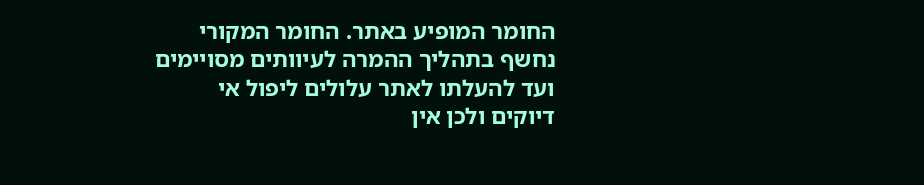החומר המופיע באתר. החומר המקורי נחשף בתהליך ההמרה לעיוותים מסויימים ועד להעלתו לאתר עלולים ליפול אי דיוקים ולכן אין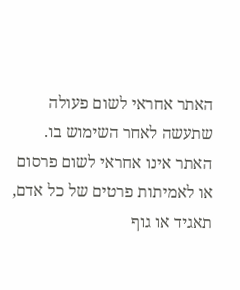האתר אחראי לשום פעולה שתעשה לאחר השימוש בו. האתר אינו אחראי לשום פרסום או לאמיתות פרטים של כל אדם, תאגיד או גוף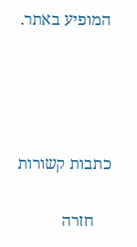המופיע באתר.




כתבות קשורות

    חזרה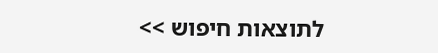לתוצאות חיפוש >>